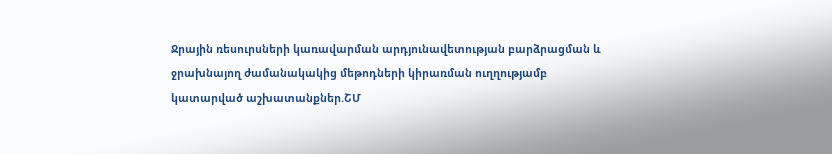Ջրային ռեսուրսների կառավարման արդյունավետության բարձրացման և ջրախնայող ժամանակակից մեթոդների կիրառման ուղղությամբ կատարված աշխատանքներ.ՇՄ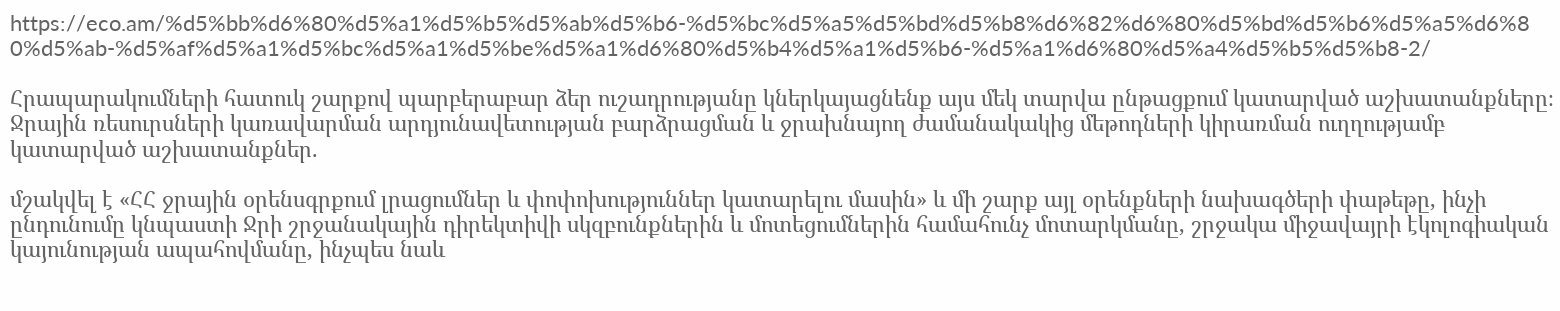https://eco.am/%d5%bb%d6%80%d5%a1%d5%b5%d5%ab%d5%b6-%d5%bc%d5%a5%d5%bd%d5%b8%d6%82%d6%80%d5%bd%d5%b6%d5%a5%d6%80%d5%ab-%d5%af%d5%a1%d5%bc%d5%a1%d5%be%d5%a1%d6%80%d5%b4%d5%a1%d5%b6-%d5%a1%d6%80%d5%a4%d5%b5%d5%b8-2/

Հրապարակումների հատուկ շարքով պարբերաբար ձեր ուշադրությանը կներկայացնենք այս մեկ տարվա ընթացքում կատարված աշխատանքները։
Ջրային ռեսուրսների կառավարման արդյունավետության բարձրացման և ջրախնայող ժամանակակից մեթոդների կիրառման ուղղությամբ կատարված աշխատանքներ.

մշակվել է «ՀՀ ջրային օրենսգրքում լրացումներ և փոփոխություններ կատարելու մասին» և մի շարք այլ օրենքների նախագծերի փաթեթը, ինչի ընդունումը կնպաստի Ջրի շրջանակային դիրեկտիվի սկզբունքներին և մոտեցումներին համահունչ մոտարկմանը, շրջակա միջավայրի էկոլոգիական կայունության ապահովմանը, ինչպես նաև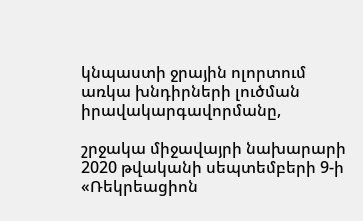կնպաստի ջրային ոլորտում առկա խնդիրների լուծման իրավակարգավորմանը,

շրջակա միջավայրի նախարարի 2020 թվականի սեպտեմբերի 9-ի «Ռեկրեացիոն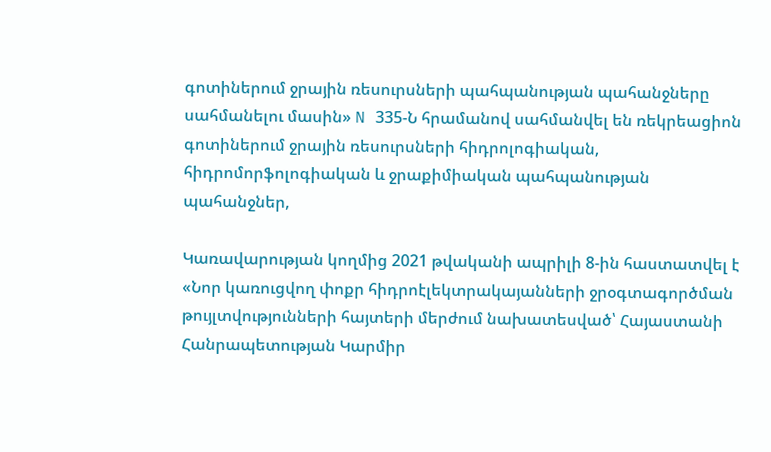գոտիներում ջրային ռեսուրսների պահպանության պահանջները սահմանելու մասին» N 335-Ն հրամանով սահմանվել են ռեկրեացիոն գոտիներում ջրային ռեսուրսների հիդրոլոգիական, հիդրոմորֆոլոգիական և ջրաքիմիական պահպանության պահանջներ,

Կառավարության կողմից 2021 թվականի ապրիլի 8-ին հաստատվել է «Նոր կառուցվող փոքր հիդրոէլեկտրակայանների ջրօգտագործման թույլտվությունների հայտերի մերժում նախատեսված՝ Հայաստանի Հանրապետության Կարմիր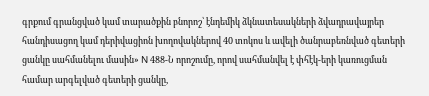գրքում գրանցված կամ տարածքին բնորոշ՝ էնդեմիկ ձկնատեսակների ձվադրավայրեր հանդիսացող կամ դերիվացիոն խողովակներով 40 տոկոս և ավելի ծանրաբեռնված գետերի ցանկը սահմանելու մասին» N 488-Ն որոշումը, որով սահմանվել է փհէկ-երի կառուցման համար արգելված գետերի ցանկը,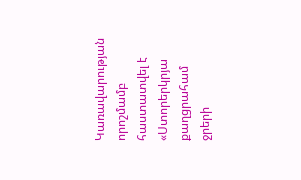Կառավարության որոշմամբ հաստատվել է «Ստորերկրյա քաղցրահամ ջրերի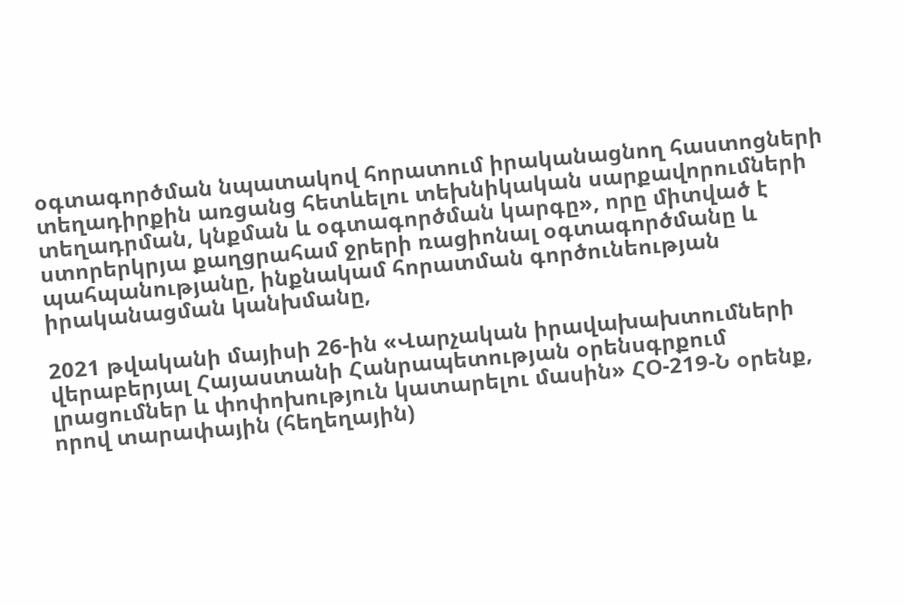օգտագործման նպատակով հորատում իրականացնող հաստոցների տեղադիրքին առցանց հետևելու տեխնիկական սարքավորումների տեղադրման, կնքման և օգտագործման կարգը», որը միտված է ստորերկրյա քաղցրահամ ջրերի ռացիոնալ օգտագործմանը և պահպանությանը, ինքնակամ հորատման գործունեության իրականացման կանխմանը,

2021 թվականի մայիսի 26-ին «Վարչական իրավախախտումների վերաբերյալ Հայաստանի Հանրապետության օրենսգրքում լրացումներ և փոփոխություն կատարելու մասին» ՀՕ-219-Ն օրենք, որով տարափային (հեղեղային)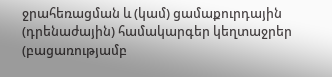ջրահեռացման և (կամ) ցամաքուրդային (դրենաժային) համակարգեր կեղտաջրեր (բացառությամբ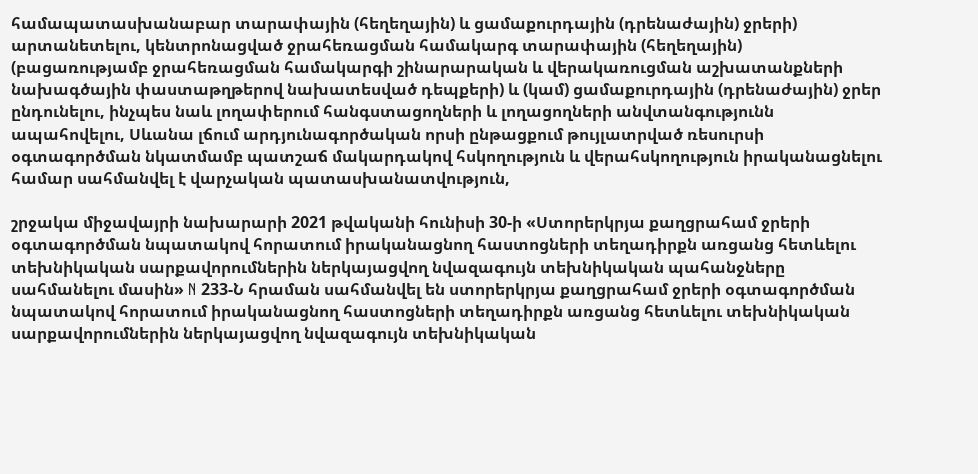համապատասխանաբար տարափային (հեղեղային) և ցամաքուրդային (դրենաժային) ջրերի) արտանետելու, կենտրոնացված ջրահեռացման համակարգ տարափային (հեղեղային) (բացառությամբ ջրահեռացման համակարգի շինարարական և վերակառուցման աշխատանքների նախագծային փաստաթղթերով նախատեսված դեպքերի) և (կամ) ցամաքուրդային (դրենաժային) ջրեր ընդունելու, ինչպես նաև լողափերում հանգստացողների և լողացողների անվտանգությունն ապահովելու, Սևանա լճում արդյունագործական որսի ընթացքում թույլատրված ռեսուրսի օգտագործման նկատմամբ պատշաճ մակարդակով հսկողություն և վերահսկողություն իրականացնելու համար սահմանվել է վարչական պատասխանատվություն,

շրջակա միջավայրի նախարարի 2021 թվականի հունիսի 30-ի «Ստորերկրյա քաղցրահամ ջրերի օգտագործման նպատակով հորատում իրականացնող հաստոցների տեղադիրքն առցանց հետևելու տեխնիկական սարքավորումներին ներկայացվող նվազագույն տեխնիկական պահանջները սահմանելու մասին» N 233-Ն հրաման սահմանվել են ստորերկրյա քաղցրահամ ջրերի օգտագործման նպատակով հորատում իրականացնող հաստոցների տեղադիրքն առցանց հետևելու տեխնիկական սարքավորումներին ներկայացվող նվազագույն տեխնիկական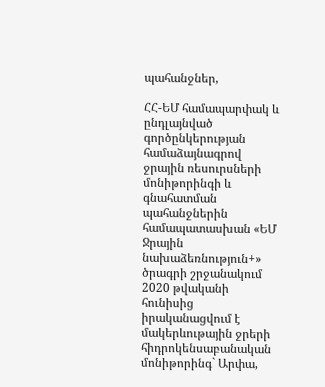պահանջներ,

ՀՀ-ԵՄ համապարփակ և ընդլայնված գործընկերության համաձայնագրով ջրային ռեսուրսների մոնիթորինգի և գնահատման պահանջներին համապատասխան «ԵՄ Ջրային նախաձեռնություն+» ծրագրի շրջանակում 2020 թվականի հունիսից իրականացվում է մակերևութային ջրերի հիդրոկենսաբանական մոնիթորինգ` Արփա,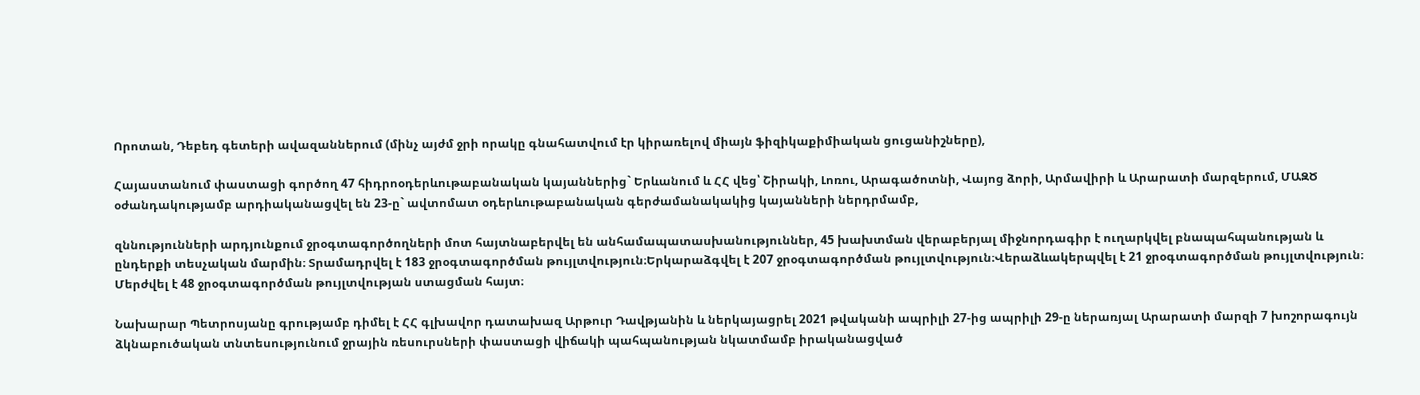Որոտան, Դեբեդ գետերի ավազաններում (մինչ այժմ ջրի որակը գնահատվում էր կիրառելով միայն ֆիզիկաքիմիական ցուցանիշները),

Հայաստանում փաստացի գործող 47 հիդրոօդերևութաբանական կայաններից` Երևանում և ՀՀ վեց՝ Շիրակի, Լոռու, Արագածոտնի, Վայոց ձորի, Արմավիրի և Արարատի մարզերում, ՄԱԶԾ օժանդակությամբ արդիականացվել են 23-ը` ավտոմատ օդերևութաբանական գերժամանակակից կայանների ներդրմամբ,

զննությունների արդյունքում ջրօգտագործողների մոտ հայտնաբերվել են անհամապատասխանություններ, 45 խախտման վերաբերյալ միջնորդագիր է ուղարկվել բնապահպանության և ընդերքի տեսչական մարմին։ Տրամադրվել է 183 ջրօգտագործման թույլտվություն։Երկարաձգվել է 207 ջրօգտագործման թույլտվություն։Վերաձևակերպվել է 21 ջրօգտագործման թույլտվություն։ Մերժվել է 48 ջրօգտագործման թույլտվության ստացման հայտ։

Նախարար Պետրոսյանը գրությամբ դիմել է ՀՀ գլխավոր դատախազ Արթուր Դավթյանին և ներկայացրել 2021 թվականի ապրիլի 27-ից ապրիլի 29-ը ներառյալ Արարատի մարզի 7 խոշորագույն ձկնաբուծական տնտեսությունում ջրային ռեսուրսների փաստացի վիճակի պահպանության նկատմամբ իրականացված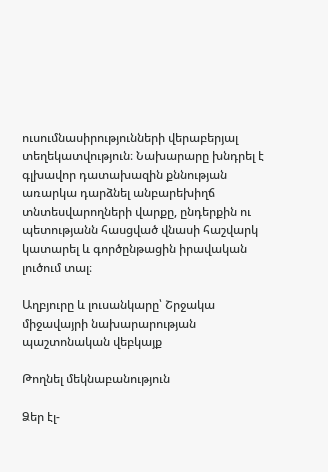ուսումնասիրությունների վերաբերյալ տեղեկատվություն։ Նախարարը խնդրել է գլխավոր դատախազին քննության առարկա դարձնել անբարեխիղճ տնտեսվարողների վարքը, ընդերքին ու պետությանն հասցված վնասի հաշվարկ կատարել և գործընթացին իրավական լուծում տալ։

Աղբյուրը և լուսանկարը՝ Շրջակա միջավայրի նախարարության պաշտոնական վեբկայք

Թողնել մեկնաբանություն

Ձեր էլ-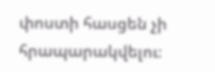փոստի հասցեն չի հրապարակվելու։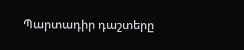Պարտադիր դաշտերը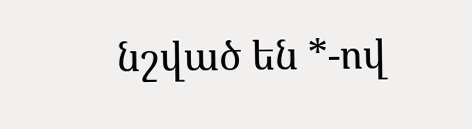նշված են *-ով